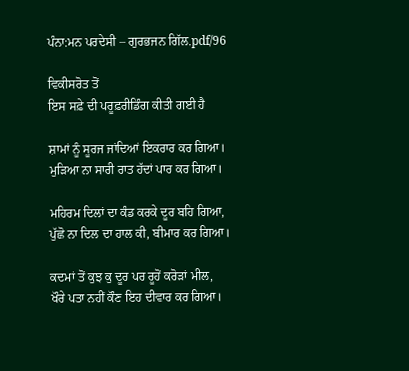ਪੰਨਾ:ਮਨ ਪਰਦੇਸੀ – ਗੁਰਭਜਨ ਗਿੱਲ.pdf/96

ਵਿਕੀਸਰੋਤ ਤੋਂ
ਇਸ ਸਫ਼ੇ ਦੀ ਪਰੂਫ਼ਰੀਡਿੰਗ ਕੀਤੀ ਗਈ ਹੈ

ਸ਼ਾਮਾਂ ਨੂੰ ਸੂਰਜ ਜਾਂਦਿਆਂ ਇਕਰਾਰ ਕਰ ਗਿਆ।
ਮੁੜਿਆ ਨਾ ਸਾਰੀ ਰਾਤ ਹੱਦਾਂ ਪਾਰ ਕਰ ਗਿਆ।

ਮਹਿਰਮ ਦਿਲਾਂ ਦਾ ਕੰਡ ਕਰਕੇ ਦੂਰ ਬਹਿ ਗਿਆ,
ਪੁੱਛੋ ਨਾ ਦਿਲ ਦਾ ਹਾਲ ਕੀ, ਬੀਮਾਰ ਕਰ ਗਿਆ।

ਕਦਮਾਂ ਤੋਂ ਕੁਝ ਕੁ ਦੂਰ ਪਰ ਰੂਹੋਂ ਕਰੋੜਾਂ ਮੀਲ,
ਖੌਰੇ ਪਤਾ ਨਹੀਂ ਕੌਣ ਇਹ ਦੀਵਾਰ ਕਰ ਗਿਆ।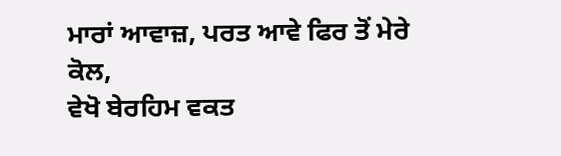ਮਾਰਾਂ ਆਵਾਜ਼, ਪਰਤ ਆਵੇ ਫਿਰ ਤੋਂ ਮੇਰੇ ਕੋਲ,
ਵੇਖੋ ਬੇਰਹਿਮ ਵਕਤ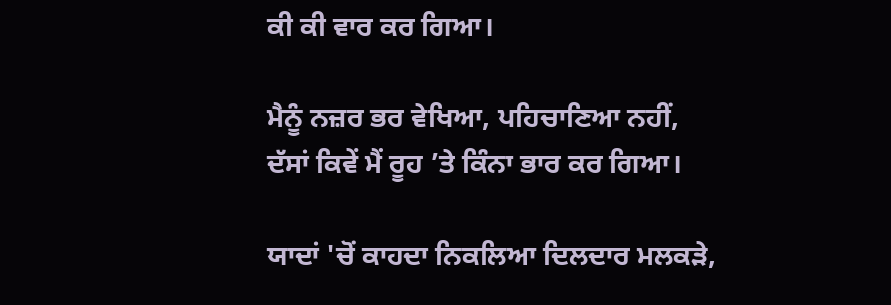ਕੀ ਕੀ ਵਾਰ ਕਰ ਗਿਆ।

ਮੈਨੂੰ ਨਜ਼ਰ ਭਰ ਵੇਖਿਆ, ਪਹਿਚਾਣਿਆ ਨਹੀਂ,
ਦੱਸਾਂ ਕਿਵੇਂ ਮੈਂ ਰੂਹ ’ਤੇ ਕਿੰਨਾ ਭਾਰ ਕਰ ਗਿਆ।

ਯਾਦਾਂ 'ਚੋਂ ਕਾਹਦਾ ਨਿਕਲਿਆ ਦਿਲਦਾਰ ਮਲਕੜੇ,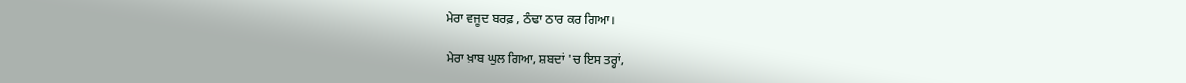ਮੇਰਾ ਵਜੂਦ ਬਰਫ਼ , ਠੰਢਾ ਠਾਰ ਕਰ ਗਿਆ।

ਮੇਰਾ ਖ਼ਾਬ ਘੁਲ ਗਿਆ, ਸ਼ਬਦਾਂ 'ਚ ਇਸ ਤਰ੍ਹਾਂ,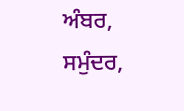ਅੰਬਰ, ਸਮੁੰਦਰ,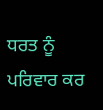ਧਰਤ ਨੂੰ ਪਰਿਵਾਰ ਕਰ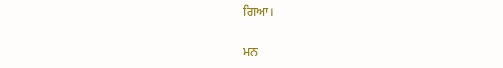ਗਿਆ।

ਮਨ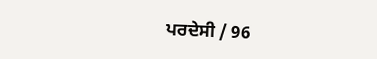ਪਰਦੇਸੀ / 96